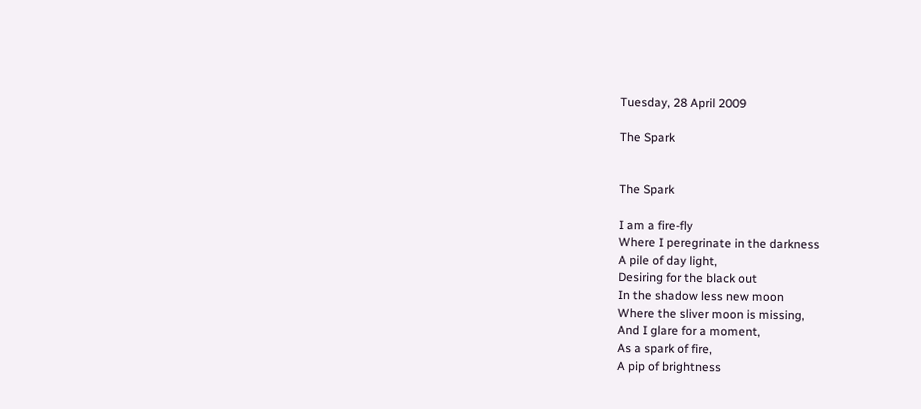Tuesday, 28 April 2009

The Spark


The Spark

I am a fire-fly
Where I peregrinate in the darkness
A pile of day light,
Desiring for the black out
In the shadow less new moon
Where the sliver moon is missing,
And I glare for a moment,
As a spark of fire,
A pip of brightness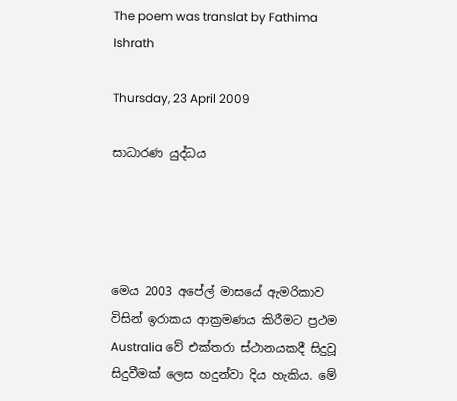The poem was translat by Fathima Ishrath

Thursday, 23 April 2009

සාධාරණ යුද්ධය




මෙය 2003 අපේල් මාසයේ ඇමරිකාව විසින් ඉරාකය ආක්‍රමණය කිරීමට ප්‍රථම Australia වේ එක්තරා ස්ථානයකදී සිදුවූ සිදුවීමක් ලෙස හදුන්වා දිය හැකිය. මේ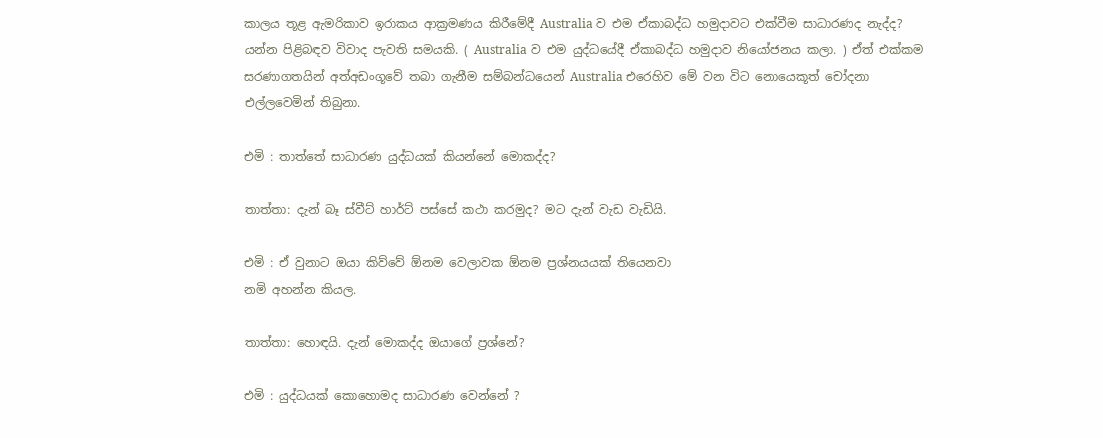කාලය තූළ ඇමරිකාව ඉරාකය ආක්‍රමණය කිරීමේදී Australia ව එම ඒකාබද්ධ හමුදාවට එක්වීම සාධාරණද නැද්ද? යන්න පිළිබඳව විවාද පැවති සමයකි. ( Australia ව එම යුද්ධයේදී ඒකාබද්ධ හමුදාව නියෝජනය කලා. ) ඒත් එක්කම සරණාගතයින් අත්අඩංගූවේ තබා ගැනීම සම්බන්ධයෙන් Australia එරෙහිව මේ වන විට නොයෙකූත් චෝදනා එල්ලවෙමින් තිබුනා.

එමි : තාත්තේ සාධාරණ යුද්ධයක් කියන්නේ මොකද්ද?

තාත්තා: දැන් බෑ ස්වීට් හාර්ට් පස්සේ කථා කරමුද? මට දැන් වැඩ වැඩියි.

එමි : ඒ වුනාට ඔයා කිව්වේ ඕනම වෙලාවක ඕනම ප්‍රශ්නයයක් තියෙනවා
නමි අහන්න කියල.

තාත්තා: හොඳයි. දැන් මොකද්ද ඔයාගේ ප්‍රශ්නේ?

එමි : යුද්ධයක් කොහොමද සාධාරණ වෙන්නේ ?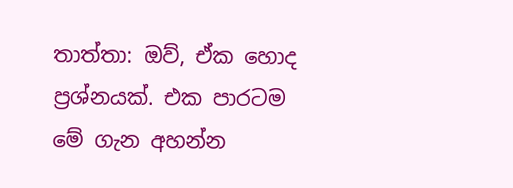තාත්තා: ඔව්, ඒක හොද ප්‍රශ්නයක්. එක පාරටම මේ ගැන අහන්න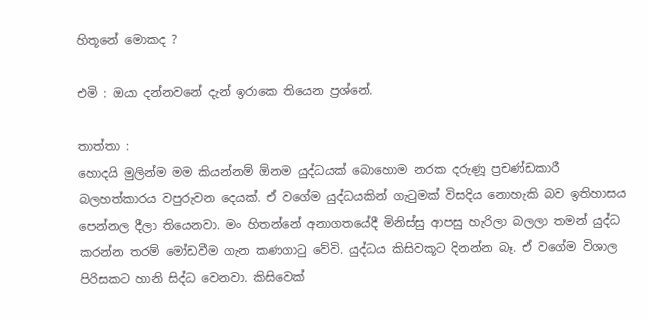හිතූනේ මොකද ?

එමි : ඔයා දන්නවනේ දැන් ඉරාකෙ තියෙන ප්‍රශ්නේ.

තාත්තා :
හොදයි මුලින්ම මම කියන්නම් ඕනම යුද්ධයක් බොහොම නරක දරුණූ ප්‍රචණ්ඩකාරී බලහත්කාරය වපුරුවන දෙයක්. ඒ වගේම යුද්ධයකින් ගැටුමක් විසදිය නොහැකි බව ඉතිහාසය පෙන්නල දීලා තියෙනවා. මං හිතන්නේ අනාගතයේදී මිනිස්සු ආපසු හැරිලා බලලා තමන් යුද්ධ කරන්න තරම් මෝඩවීම ගැන කණගාටු වේවි. යුද්ධය කිසිවකූට දිනන්න බෑ. ඒ වගේම විශාල පිරිසකට හානි සිද්ධ වෙනවා. කිසිවෙක්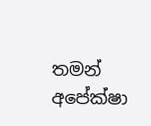තමන් අපේක්ෂා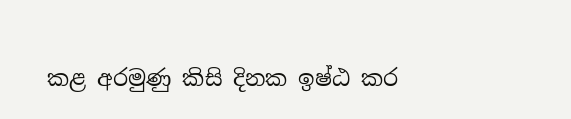කළ අරමුණු කිසි දිනක ඉෂ්ඨ කර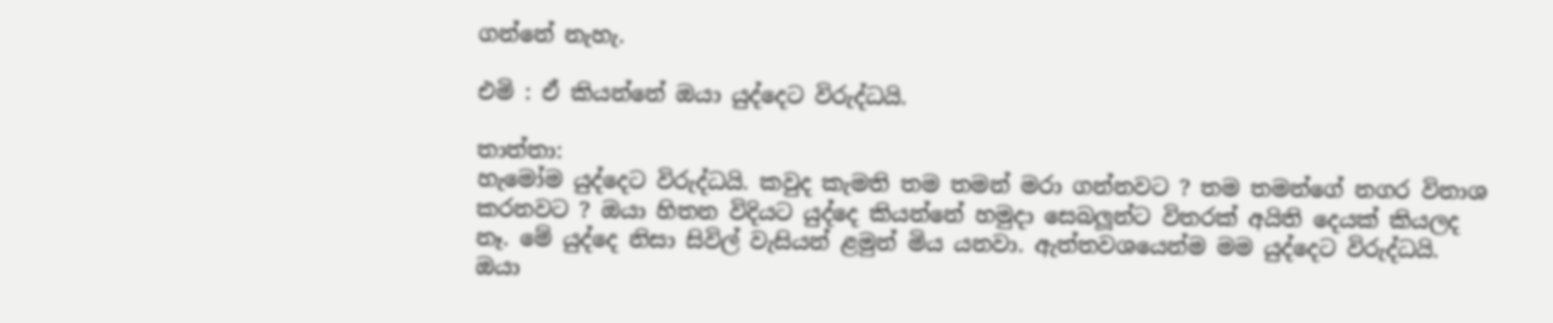ගන්නේ නැහැ.

එමි : ඒ කියන්නේ ඔයා යුද්දෙට විරුද්ධයි.

තාත්තා:
හැමෝම යුද්දෙට විරුද්ධයි. කවුද කැමති තම තමන් මරා ගන්නවට ? තම තමන්ගේ නගර විනාශ කරනවට ? ඔයා හිතන විදියට යුද්දෙ කියන්නේ හමුදා සෙබලූන්ට විතරක් අයිති දෙයක් කියලද නෑ. මේ යුද්දෙ නිසා සිවිල් වැසියන් ළමුන් මිය යනවා. ඇත්තවශයෙන්ම මම යුද්දෙට විරුද්ධයි. ඔයා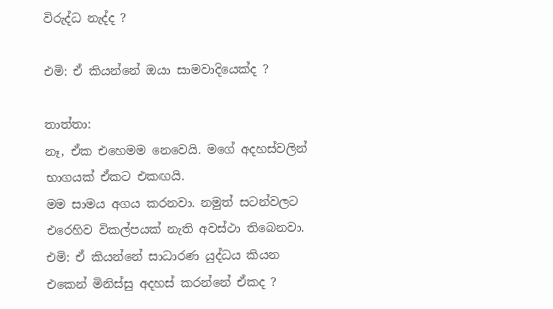විරුද්ධ නැද්ද ?

එමි: ඒ කියන්නේ ඔයා සාමවාදියෙක්ද ?

තාත්තා:
නෑ, ඒක එහෙමම නෙවෙයි. මගේ අදහස්වලින් භාගයක් ඒකට එකඟයි.
මම සාමය අගය කරනවා. නමුත් සටන්වලට එරෙහිව විකල්පයක් නැති අවස්ථා තිබෙනවා.
එමි: ඒ කියන්නේ සාධාරණ යුද්ධය කියන එකෙන් මිනිස්සු අදහස් කරන්නේ ඒකද ?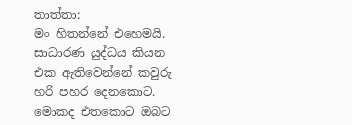තාත්තා:
මං හිතන්නේ එහෙමයි. සාධාරණ යුද්ධය කියන එක ඇතිවෙන්නේ කවුරු හරි පහර දෙනකොට. මොකද එතකොට ඔබට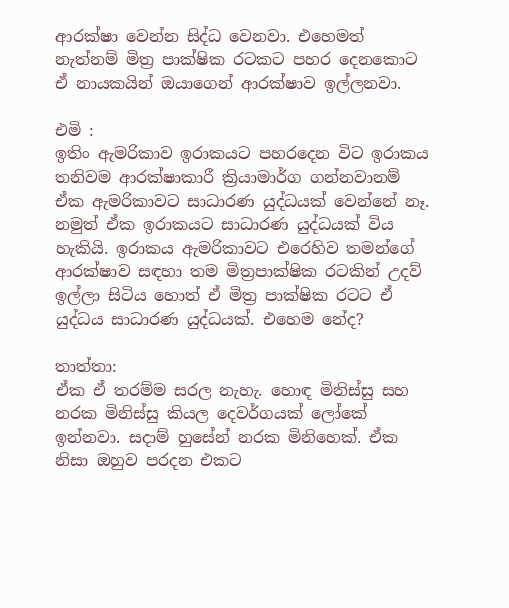ආරක්ෂා වෙන්න සිද්ධ වෙනවා. එහෙමත් නැත්නම් මිත්‍ර පාක්ෂික රටකට පහර දෙනකොට ඒ නායකයින් ඔයාගෙන් ආරක්ෂාව ඉල්ලනවා.

එමි :
ඉතිං ඇමරිකාව ඉරාකයට පහරදෙන විට ඉරාකය තනිවම ආරක්ෂාකාරී ක්‍රියාමාර්ග ගන්නවානම් ඒක ඇමරිකාවට සාධාරණ යුද්ධයක් වෙන්නේ නෑ. නමුත් ඒක ඉරාකයට සාධාරණ යුද්ධයක් විය හැකියි. ඉරාකය ඇමරිකාවට එරෙහිව තමන්ගේ ආරක්ෂාව සඳහා තම මිත්‍රපාක්ෂික රටකින් උදව් ඉල්ලා සිටිය හොත් ඒ මිත්‍ර පාක්ෂික රටට ඒ යුද්ධය සාධාරණ යුද්ධයක්. එහෙම නේද?

තාත්තා:
ඒක ඒ තරම්ම සරල නැහැ. හොඳ මිනිස්සු සහ නරක මිනිස්සු කියල දෙවර්ගයක් ලෝකේ ඉන්නවා. සදාම් හුසේන් නරක මිනිහෙක්. ඒක නිසා ඔහුව පරදන එකට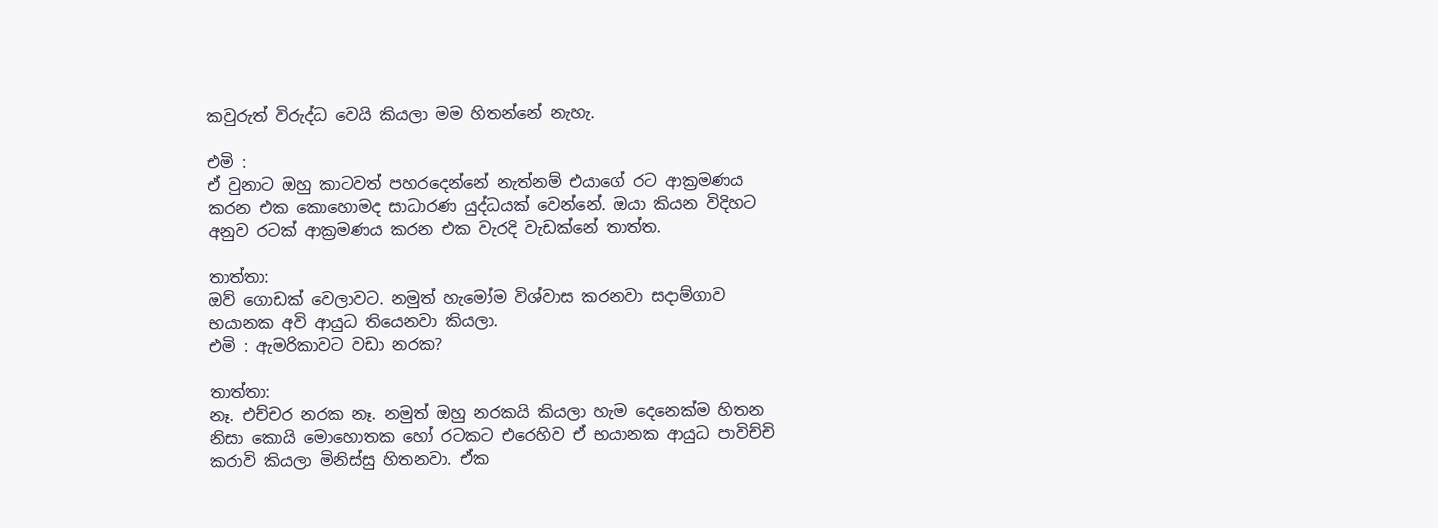කවුරුත් විරුද්ධ වෙයි කියලා මම හිතන්නේ නැහැ.

එමි :
ඒ වුනාට ඔහු කාටවත් පහරදෙන්නේ නැත්නම් එයාගේ රට ආක්‍රමණය කරන එක කොහොමද සාධාරණ යුද්ධයක් වෙන්නේ. ඔයා කියන විදිහට අනුව රටක් ආක්‍රමණය කරන එක වැරදි වැඩක්නේ තාත්ත.

තාත්තා:
ඔව් ගොඩක් වෙලාවට. නමුත් හැමෝම විශ්වාස කරනවා සදාම්ගාව භයානක අවි ආයුධ තියෙනවා කියලා.
එමි : ඇමරිකාවට වඩා නරක?

තාත්තා:
නෑ. එච්චර නරක නෑ. නමුත් ඔහු නරකයි කියලා හැම දෙනෙක්ම හිතන නිසා කොයි මොහොතක හෝ රටකට එරෙහිව ඒ භයානක ආයුධ පාවිච්චි කරාවි කියලා මිනිස්සු හිතනවා. ඒක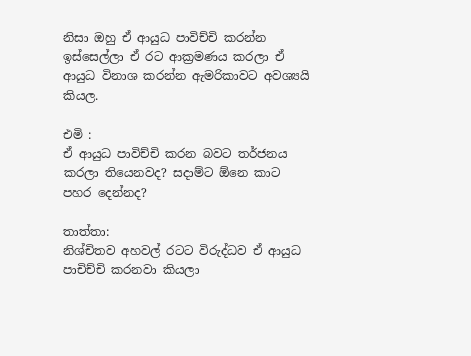නිසා ඔහු ඒ ආයුධ පාවිච්චි කරන්න ඉස්සෙල්ලා ඒ රට ආක්‍රමණය කරලා ඒ ආයුධ විනාශ කරන්න ඇමරිකාවට අවශ්‍යයි කියල.

එමි :
ඒ ආයුධ පාවිච්චි කරන බවට තර්ජනය කරලා තියෙනවද? සදාම්ට ඕනෙ කාට පහර දෙන්නද?

තාත්තා:
නිශ්චිතව අහවල් රටට විරුද්ධව ඒ ආයුධ පාචිච්චි කරනවා කියලා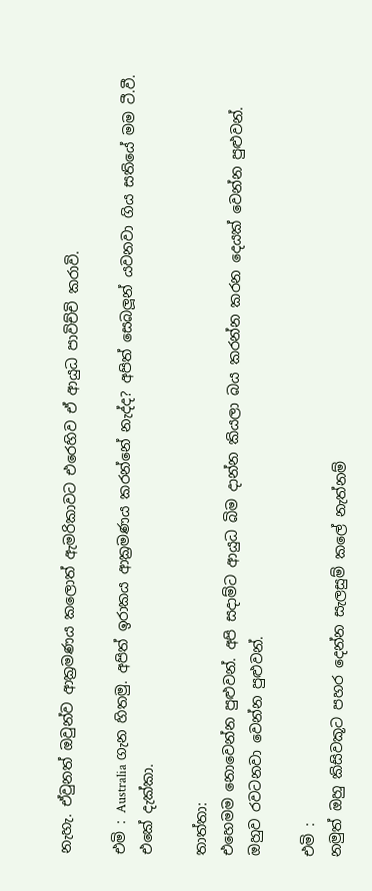නැහැ. ඒවුනත් ඔවුන්ව ආක්‍රමණය කලොත් ඇමරිකාවට එරෙහිව ඒ ආයුධ පාවිච්චි කරාවි.

එමි : Australia ගැන හිතමු. අපිත් ඉරාකය ආක්‍රමණය කරන්නේ නැද්ද? අපිත් සෙබලූන් යවනවා ගිය සතියේ මම ටී.වී. එකේ දැක්කා.

තාත්තා:
එහෙමම නොවෙන්න පුළුවන්. අපි සදාම්ට ආයුධ බිම දාන්න කියලා බය කරන්න කරන දෙයක් වෙන්න පුළුවන්. ඔහුව රවටනවා වෙන්න පුළුවන්.

එමි :
නමුත් ඔහු කිසිවකූට පහර දෙන්න සැලසුම් කලේ නැත්නම්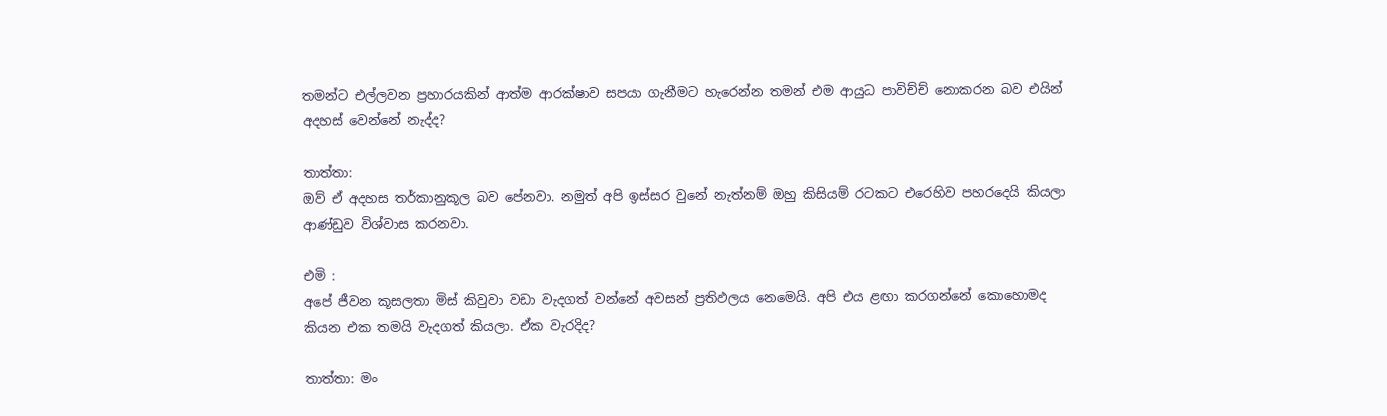තමන්ට එල්ලවන ප්‍රහාරයකින් ආත්ම ආරක්ෂාව සපයා ගැනීමට හැරෙන්න තමන් එම ආයුධ පාවිච්ච් නොකරන බව එයින් අදහස් වෙන්නේ නැද්ද?

තාත්තා:
ඔව් ඒ අදහස තර්කානුකූල බව පේනවා. නමුත් අපි ඉස්සර වුනේ නැත්නම් ඔහු කිසියම් රටකට එරෙහිව පහරදෙයි කියලා ආණ්ඩුව විශ්වාස කරනවා.

එමි :
අපේ ජීවන කූසලතා මිස් කිවුවා වඩා වැදගත් වන්නේ අවසන් ප්‍රතිඵලය නෙමෙයි. අපි එය ළඟා කරගන්නේ කොහොමද කියන එක තමයි වැදගත් කියලා. ඒක වැරදිද?

තාත්තා: මං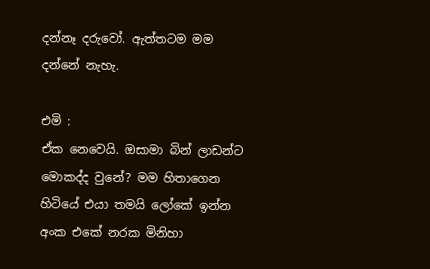දන්නෑ දරුවෝ. ඇත්තටම මම දන්නේ නැහැ.

එමි :
ඒක නෙවෙයි. ඔසාමා බින් ලාඩන්ට මොකද්ද වුනේ? මම හිතාගෙන හිටියේ එයා තමයි ලෝකේ ඉන්න අංක එකේ නරක මිනිහා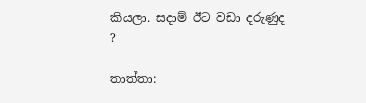කියලා. සදාම් ඊට වඩා දරුණුද ?

තාත්තා: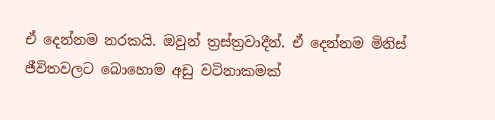ඒ දෙන්නම නරකයි. ඔවුන් ත්‍රස්ත්‍රවාදීන්. ඒ දෙන්නම මිනිස් ජීවිතවලට බොහොම අඩු වටිනාකමක්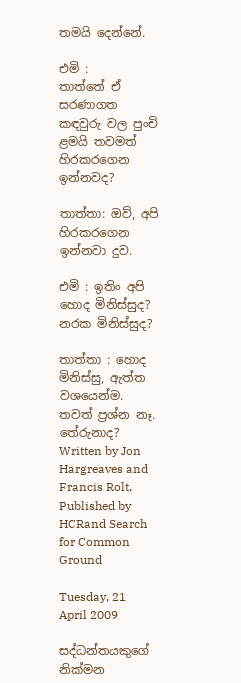තමයි දෙන්නේ.

එමි :
තාත්තේ ඒ සරණාගත කඳවුරු වල පුංචි ළමයි තවමත් හිරකරගෙන ඉන්නවද?

තාත්තා: ඔව්, අපි හිරකරගෙන ඉන්නවා දුව.

එමි : ඉතිං අපි හොද මිනිස්සුද? නරක මිනිස්සුද?

තාත්තා : හොද මිනිස්සු, ඇත්ත වශයෙන්ම. තවත් ප්‍රශ්න නෑ. තේරුනාද?
Written by Jon Hargreaves and Francis Rolt,
Published by HCRand Search for Common Ground

Tuesday, 21 April 2009

සද්ධන්තයකුගේ නික්මන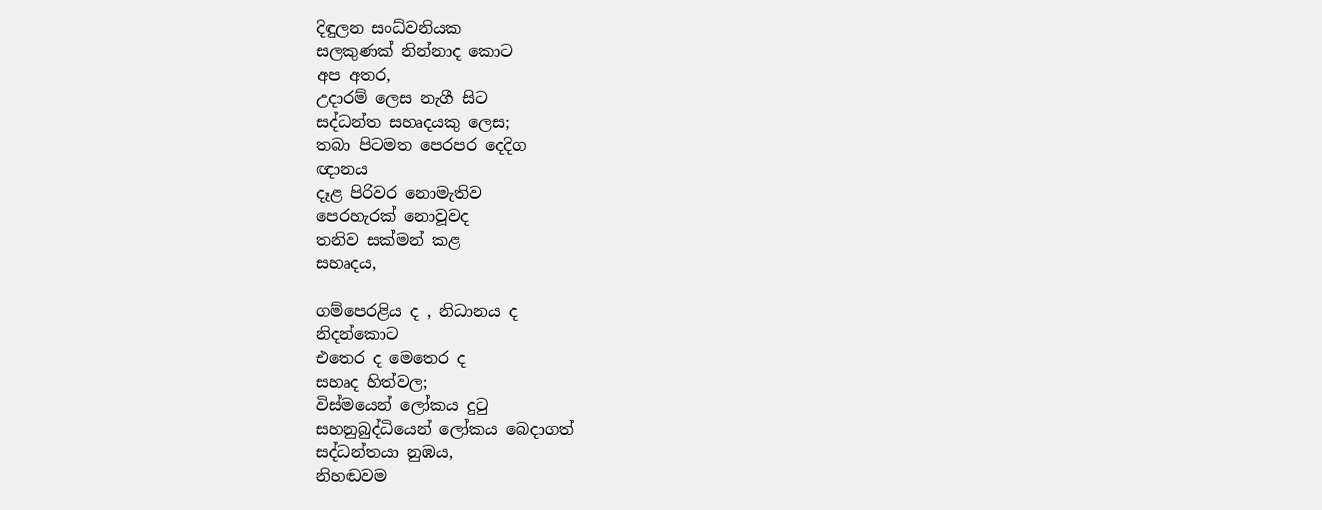දිඳුලන සංධ්වනියක
සලකුණක් නින්නාද කොට
අප අතර,
උදාරම් ලෙස නැගී සිට
සද්ධන්ත සහෘදයකු ලෙස;
තබා පිටමත පෙරපර දෙදිග
ඥානය
දෑළ පිරිවර නොමැතිව
පෙරහැරක් නොවූවද
තනිව සක්මන් කළ
සහෘදය,

ගම්පෙරළිය ද , නිධානය ද
නිදන්කොට
එතෙර ද මෙතෙර ද
සහෘද හිත්වල;
විස්මයෙන් ලෝකය දුටු
සහනුබුද්ධියෙන් ලෝකය බෙදාගත්
සද්ධන්තයා නුඹය,
නිහඬවම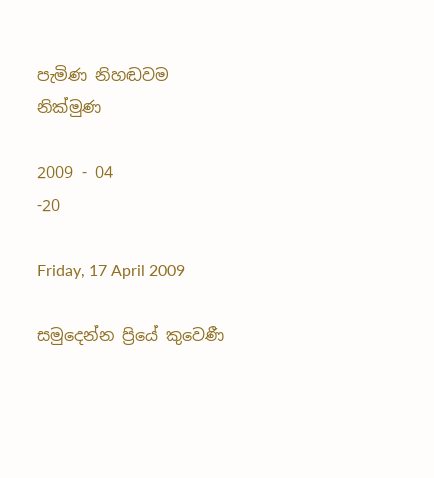පැමිණ නිහඬවම නික්මුණ

2009 - 04
-20

Friday, 17 April 2009

සමුදෙන්න ප්‍රියේ කුවෙණී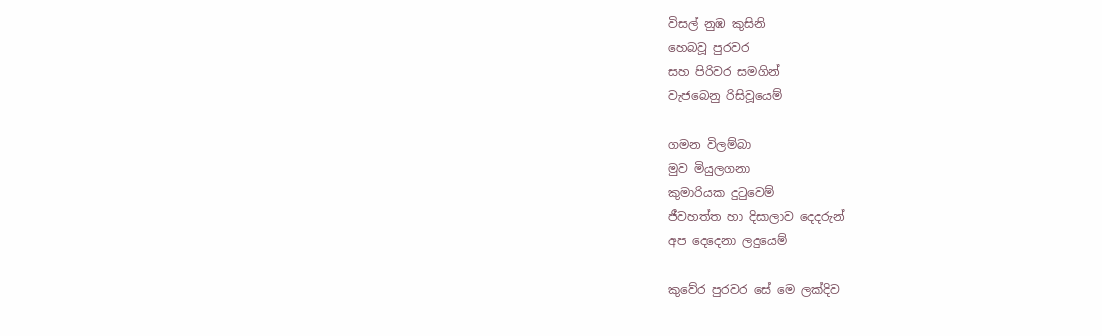විසල් නුඹ කුසිනි
හෙබවූ පුරවර
සහ පිරිවර සමගින්
වැජබෙනු රිසිවූයෙම්

ගමන විලම්බා
මුව මියුලගනා
කුමාරියක දුටුවෙම්
ජීවහත්ත හා දිසාලාව දෙදරුන්
අප දෙදෙනා ලදුයෙම්

කුවේර පුරවර සේ මෙ ලක්දිව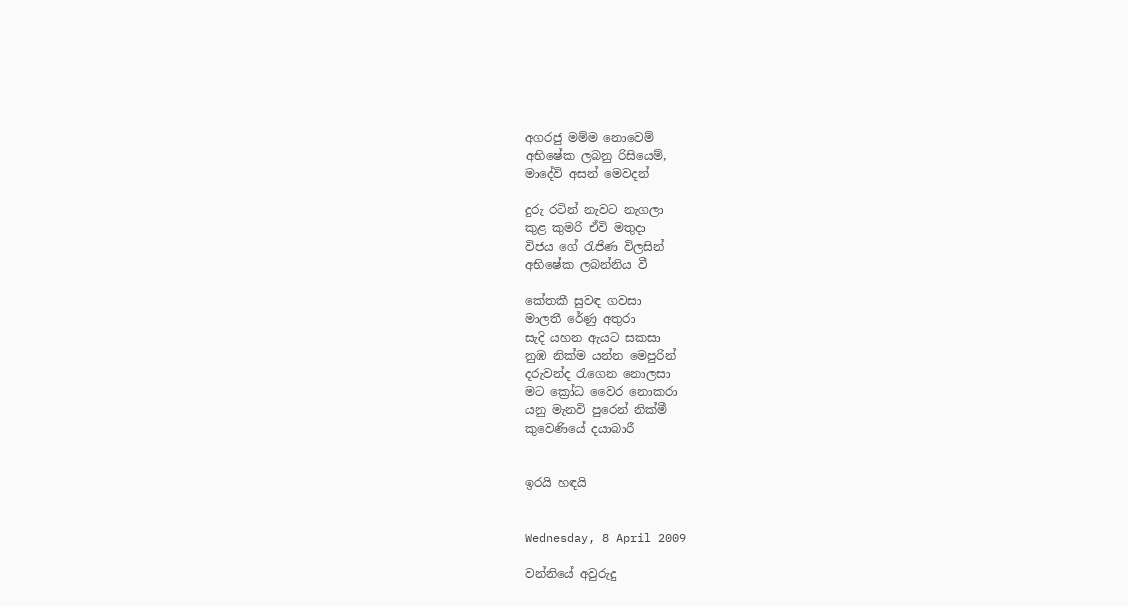අගරජු මම්ම නොවෙම්
අභිෂේක ලබනු රිසියෙම්,
මාදේවි අසන් මෙවදන්

දුරු රටින් නැවට නැගලා
කුළ කුමරි ඒවි මතුදා
විජය ගේ රැජිණ විලසින්
අභිෂේක ලබන්නිය වී

කේතකී සුවඳ ගවසා
මාලතී රේණු අතුරා
සැදි යහන ඇයට සකසා
නුඹ නික්ම යන්න මෙපුරින්
දරුවන්ද රැගෙන නොලසා
මට ක්‍රෝධ වෛර නොකරා
යනු මැනවි පුරෙන් නික්මී
කුවෙණියේ දයාබාරී


ඉරයි හඳයි


Wednesday, 8 April 2009

වන්නියේ අවුරුදු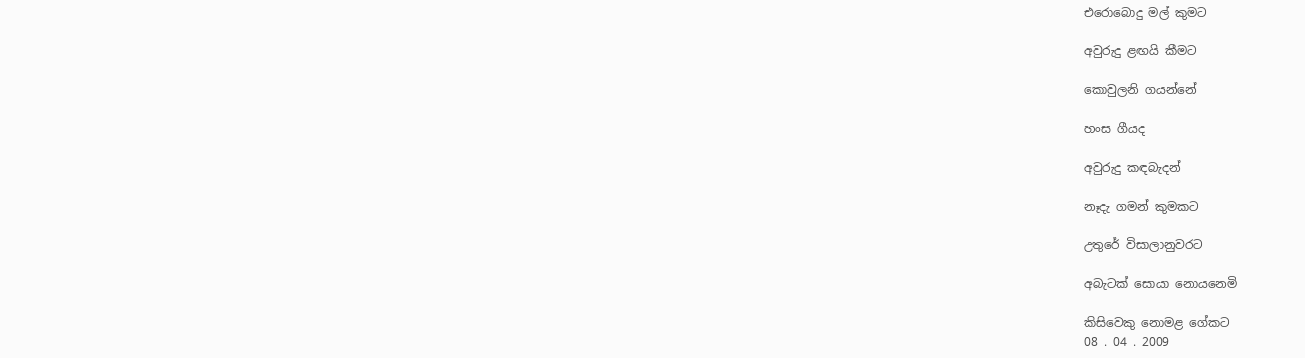එරොබොදු මල් කුමට

අවුරුදු ළඟයි කීමට

කොවුලනි ගයන්නේ

හංස ගීයද

අවුරුදු කඳබැදන්

නෑදැ ගමන් කුමකට

උතුරේ විසාලානුවරට

අබැටක් සොයා නොයනෙමි

කිසිවෙකු නොමළ ගේකට
08 . 04 . 2009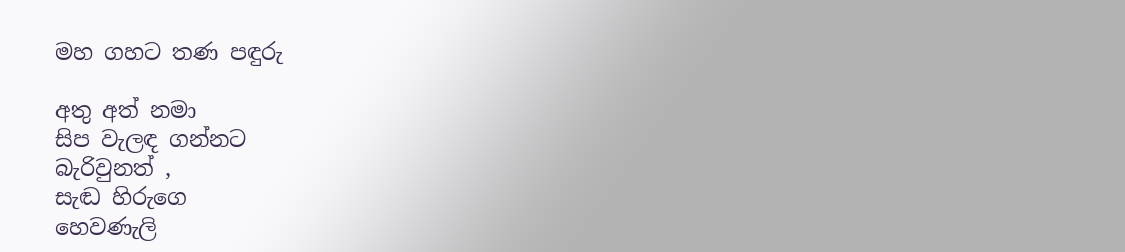මහ ගහට තණ පඳුරු

අතු අත් නමා
සිප වැලඳ ගන්නට
බැරිවුනත් ,
සැඬ හිරුගෙ
හෙවණැලි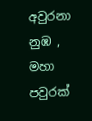අවුරනා
නුඹ ,
මහා පවුරක්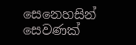සෙනෙහසින්
සෙවණක්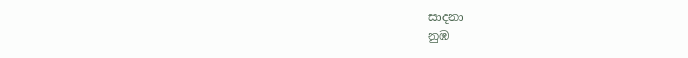සාදනා
නුඹ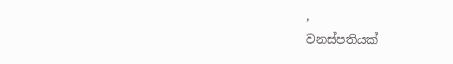,
වනස්පතියක්